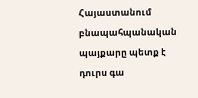Հայաստանում բնապահպանական պայքարը պետք է դուրս գա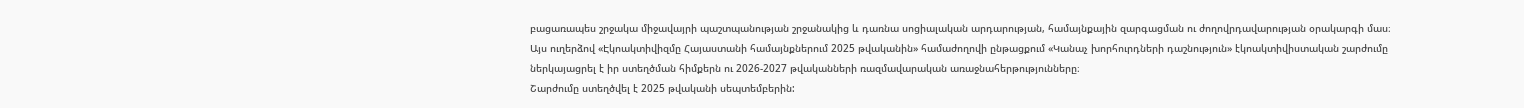բացառապես շրջակա միջավայրի պաշտպանության շրջանակից և դառնա սոցիալական արդարության, համայնքային զարգացման ու ժողովրդավարության օրակարգի մաս։ Այս ուղերձով «Էկոակտիվիզմը Հայաստանի համայնքներում 2025 թվականին» համաժողովի ընթացքում «Կանաչ խորհուրդների դաշնություն» էկոակտիվիստական շարժումը ներկայացրել է իր ստեղծման հիմքերն ու 2026-2027 թվականների ռազմավարական առաջնահերթությունները։
Շարժումը ստեղծվել է 2025 թվականի սեպտեմբերին: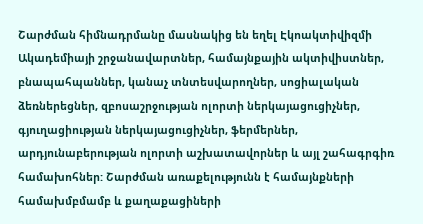Շարժման հիմնադրմանը մասնակից են եղել Էկոակտիվիզմի Ակադեմիայի շրջանավարտներ, համայնքային ակտիվիստներ, բնապահպաններ, կանաչ տնտեսվարողներ, սոցիալական ձեռներեցներ, զբոսաշրջության ոլորտի ներկայացուցիչներ, գյուղացիության ներկայացուցիչներ, ֆերմերներ, արդյունաբերության ոլորտի աշխատավորներ և այլ շահագրգիռ համախոհներ: Շարժման առաքելությունն է համայնքների համախմբմամբ և քաղաքացիների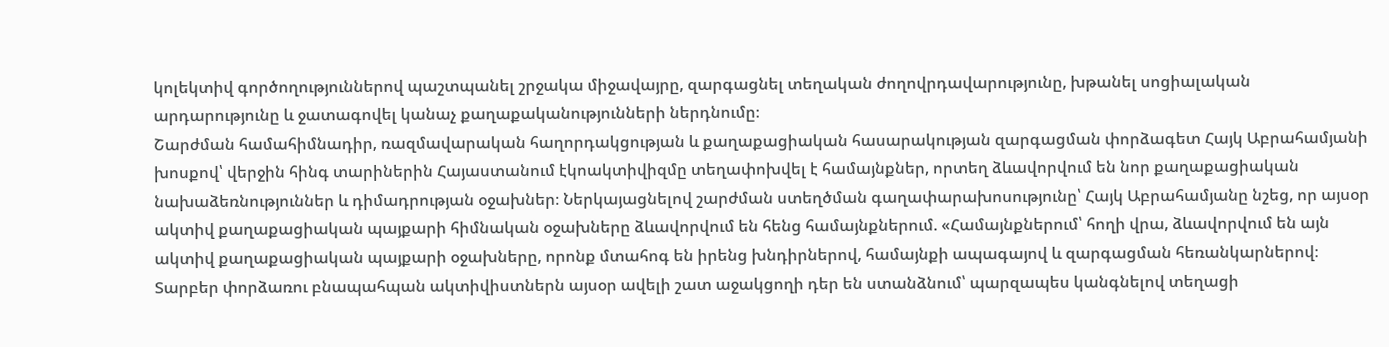կոլեկտիվ գործողություններով պաշտպանել շրջակա միջավայրը, զարգացնել տեղական ժողովրդավարությունը, խթանել սոցիալական արդարությունը և ջատագովել կանաչ քաղաքականությունների ներդնումը։
Շարժման համահիմնադիր, ռազմավարական հաղորդակցության և քաղաքացիական հասարակության զարգացման փորձագետ Հայկ Աբրահամյանի խոսքով՝ վերջին հինգ տարիներին Հայաստանում էկոակտիվիզմը տեղափոխվել է համայնքներ, որտեղ ձևավորվում են նոր քաղաքացիական նախաձեռնություններ և դիմադրության օջախներ։ Ներկայացնելով շարժման ստեղծման գաղափարախոսությունը՝ Հայկ Աբրահամյանը նշեց, որ այսօր ակտիվ քաղաքացիական պայքարի հիմնական օջախները ձևավորվում են հենց համայնքներում. «Համայնքներում՝ հողի վրա, ձևավորվում են այն ակտիվ քաղաքացիական պայքարի օջախները, որոնք մտահոգ են իրենց խնդիրներով, համայնքի ապագայով և զարգացման հեռանկարներով։ Տարբեր փորձառու բնապահպան ակտիվիստներն այսօր ավելի շատ աջակցողի դեր են ստանձնում՝ պարզապես կանգնելով տեղացի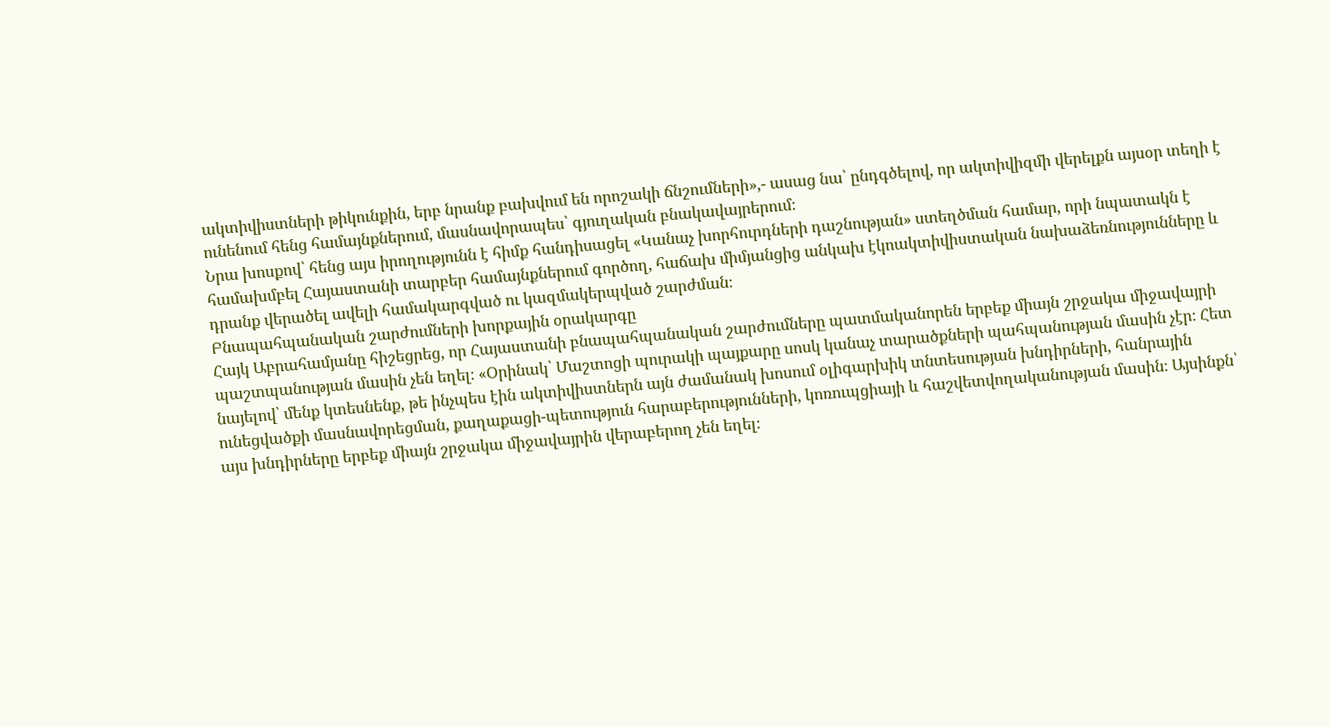ակտիվիստների թիկունքին, երբ նրանք բախվում են որոշակի ճնշումների»,- ասաց նա՝ ընդգծելով, որ ակտիվիզմի վերելքն այսօր տեղի է ունենում հենց համայնքներում, մասնավորապես՝ գյուղական բնակավայրերում։
Նրա խոսքով՝ հենց այս իրողությունն է հիմք հանդիսացել «Կանաչ խորհուրդների դաշնության» ստեղծման համար, որի նպատակն է համախմբել Հայաստանի տարբեր համայնքներում գործող, հաճախ միմյանցից անկախ էկոակտիվիստական նախաձեռնությունները և դրանք վերածել ավելի համակարգված ու կազմակերպված շարժման։
Բնապահպանական շարժումների խորքային օրակարգը
Հայկ Աբրահամյանը հիշեցրեց, որ Հայաստանի բնապահպանական շարժումները պատմականորեն երբեք միայն շրջակա միջավայրի պաշտպանության մասին չեն եղել։ «Օրինակ՝ Մաշտոցի պուրակի պայքարը սոսկ կանաչ տարածքների պահպանության մասին չէր։ Հետ նայելով՝ մենք կտեսնենք, թե ինչպես էին ակտիվիստներն այն ժամանակ խոսում օլիգարխիկ տնտեսության խնդիրների, հանրային ունեցվածքի մասնավորեցման, քաղաքացի-պետություն հարաբերությունների, կոռուպցիայի և հաշվետվողականության մասին։ Այսինքն՝ այս խնդիրները երբեք միայն շրջակա միջավայրին վերաբերող չեն եղել։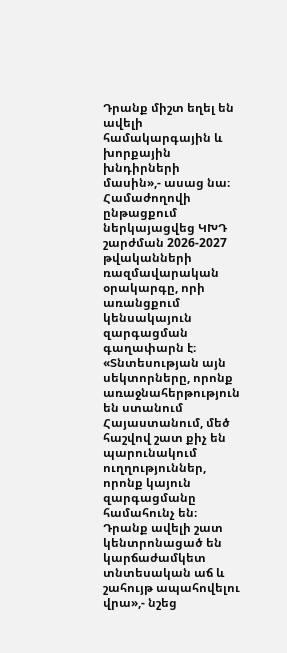Դրանք միշտ եղել են ավելի համակարգային և խորքային խնդիրների մասին»,- ասաց նա։
Համաժողովի ընթացքում ներկայացվեց ԿԽԴ շարժման 2026-2027 թվականների ռազմավարական օրակարգը, որի առանցքում կենսակայուն զարգացման գաղափարն է։ «Տնտեսության այն սեկտորները, որոնք առաջնահերթություն են ստանում Հայաստանում, մեծ հաշվով շատ քիչ են պարունակում ուղղություններ, որոնք կայուն զարգացմանը համահունչ են։ Դրանք ավելի շատ կենտրոնացած են կարճաժամկետ տնտեսական աճ և շահույթ ապահովելու վրա»,- նշեց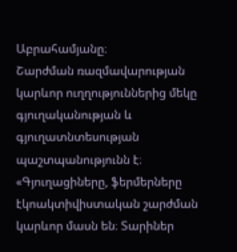Աբրահամյանը։
Շարժման ռազմավարության կարևոր ուղղություններից մեկը գյուղականության և գյուղատնտեսության պաշտպանությունն է։ «Գյուղացիները, ֆերմերները էկոակտիվիստական շարժման կարևոր մասն են։ Տարիներ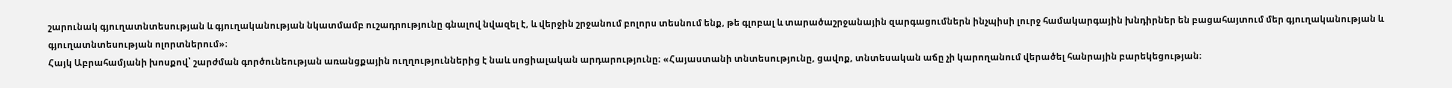շարունակ գյուղատնտեսության և գյուղականության նկատմամբ ուշադրությունը գնալով նվազել է, և վերջին շրջանում բոլորս տեսնում ենք, թե գլոբալ և տարածաշրջանային զարգացումներն ինչպիսի լուրջ համակարգային խնդիրներ են բացահայտում մեր գյուղականության և գյուղատնտեսության ոլորտներում»։
Հայկ Աբրահամյանի խոսքով՝ շարժման գործունեության առանցքային ուղղություններից է նաև սոցիալական արդարությունը։ «Հայաստանի տնտեսությունը, ցավոք, տնտեսական աճը չի կարողանում վերածել հանրային բարեկեցության։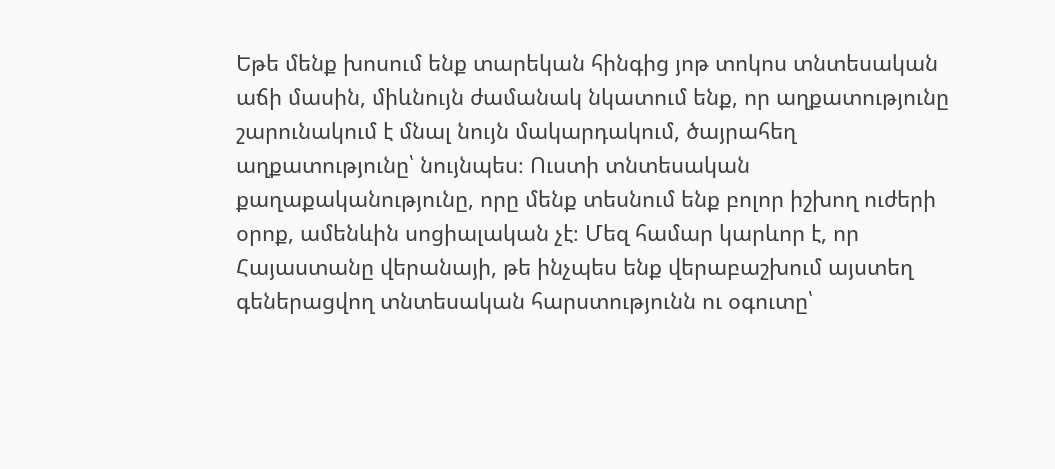Եթե մենք խոսում ենք տարեկան հինգից յոթ տոկոս տնտեսական աճի մասին, միևնույն ժամանակ նկատում ենք, որ աղքատությունը շարունակում է մնալ նույն մակարդակում, ծայրահեղ աղքատությունը՝ նույնպես։ Ուստի տնտեսական քաղաքականությունը, որը մենք տեսնում ենք բոլոր իշխող ուժերի օրոք, ամենևին սոցիալական չէ։ Մեզ համար կարևոր է, որ Հայաստանը վերանայի, թե ինչպես ենք վերաբաշխում այստեղ գեներացվող տնտեսական հարստությունն ու օգուտը՝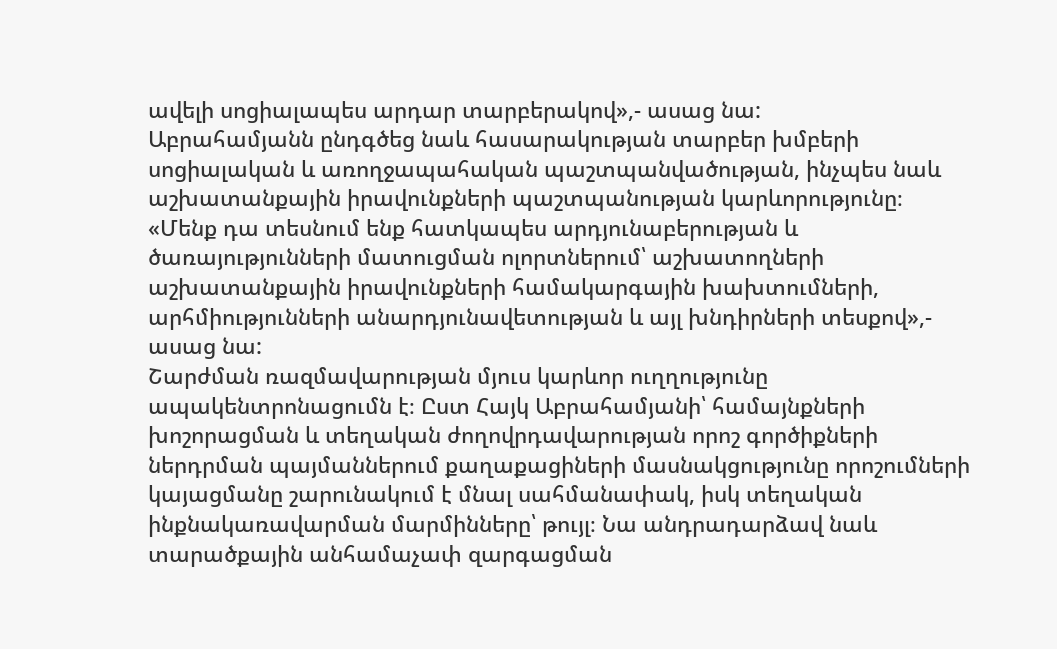ավելի սոցիալապես արդար տարբերակով»,- ասաց նա:
Աբրահամյանն ընդգծեց նաև հասարակության տարբեր խմբերի սոցիալական և առողջապահական պաշտպանվածության, ինչպես նաև աշխատանքային իրավունքների պաշտպանության կարևորությունը։ «Մենք դա տեսնում ենք հատկապես արդյունաբերության և ծառայությունների մատուցման ոլորտներում՝ աշխատողների աշխատանքային իրավունքների համակարգային խախտումների, արհմիությունների անարդյունավետության և այլ խնդիրների տեսքով»,- ասաց նա:
Շարժման ռազմավարության մյուս կարևոր ուղղությունը ապակենտրոնացումն է։ Ըստ Հայկ Աբրահամյանի՝ համայնքների խոշորացման և տեղական ժողովրդավարության որոշ գործիքների ներդրման պայմաններում քաղաքացիների մասնակցությունը որոշումների կայացմանը շարունակում է մնալ սահմանափակ, իսկ տեղական ինքնակառավարման մարմինները՝ թույլ։ Նա անդրադարձավ նաև տարածքային անհամաչափ զարգացման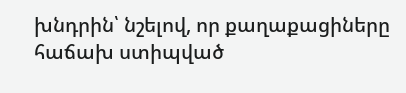խնդրին՝ նշելով, որ քաղաքացիները հաճախ ստիպված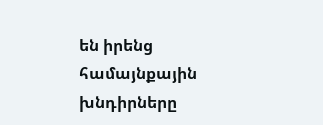են իրենց համայնքային խնդիրները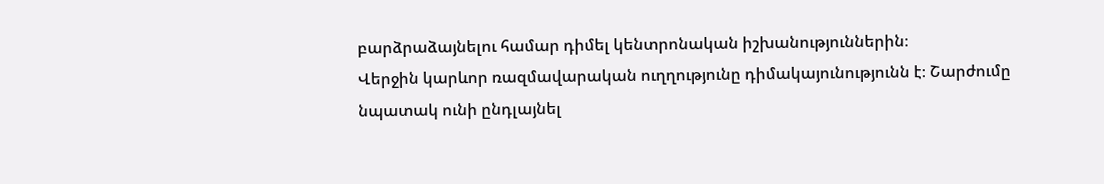բարձրաձայնելու համար դիմել կենտրոնական իշխանություններին։
Վերջին կարևոր ռազմավարական ուղղությունը դիմակայունությունն է։ Շարժումը նպատակ ունի ընդլայնել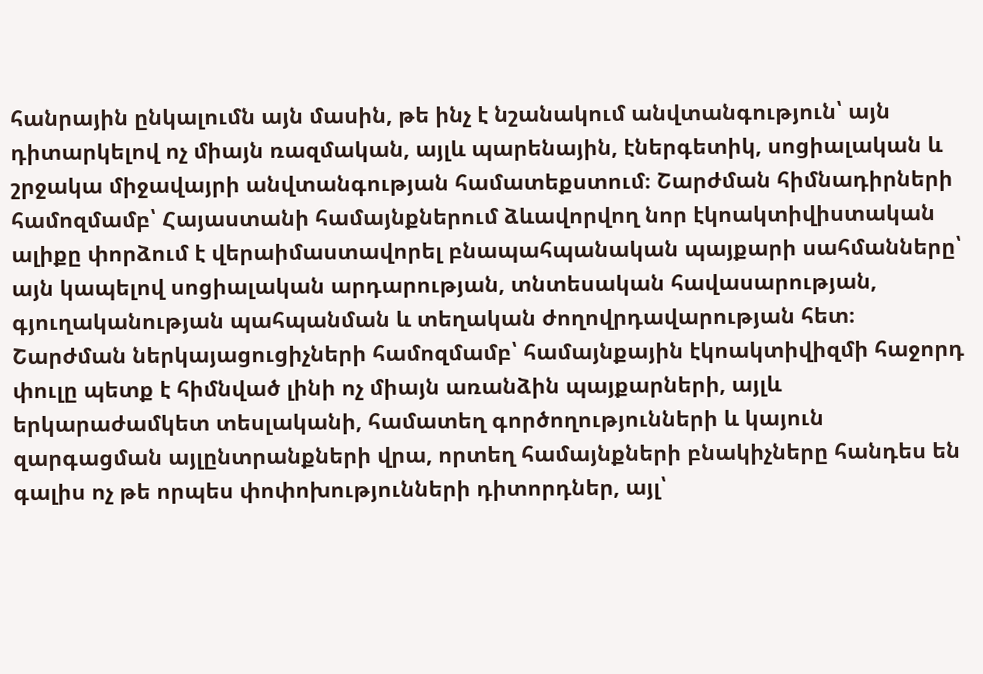հանրային ընկալումն այն մասին, թե ինչ է նշանակում անվտանգություն՝ այն դիտարկելով ոչ միայն ռազմական, այլև պարենային, էներգետիկ, սոցիալական և շրջակա միջավայրի անվտանգության համատեքստում։ Շարժման հիմնադիրների համոզմամբ՝ Հայաստանի համայնքներում ձևավորվող նոր էկոակտիվիստական ալիքը փորձում է վերաիմաստավորել բնապահպանական պայքարի սահմանները՝ այն կապելով սոցիալական արդարության, տնտեսական հավասարության, գյուղականության պահպանման և տեղական ժողովրդավարության հետ։
Շարժման ներկայացուցիչների համոզմամբ՝ համայնքային էկոակտիվիզմի հաջորդ փուլը պետք է հիմնված լինի ոչ միայն առանձին պայքարների, այլև երկարաժամկետ տեսլականի, համատեղ գործողությունների և կայուն զարգացման այլընտրանքների վրա, որտեղ համայնքների բնակիչները հանդես են գալիս ոչ թե որպես փոփոխությունների դիտորդներ, այլ՝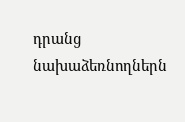դրանց նախաձեռնողներն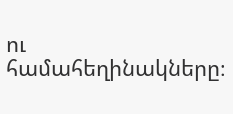ու համահեղինակները։